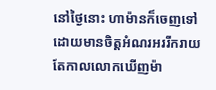នៅថ្ងៃនោះ ហាម៉ានក៏ចេញទៅ ដោយមានចិត្តអំណរអររីករាយ តែកាលលោកឃើញម៉ា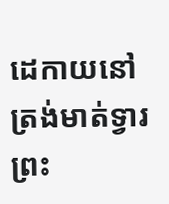ដេកាយនៅត្រង់មាត់ទ្វារព្រះ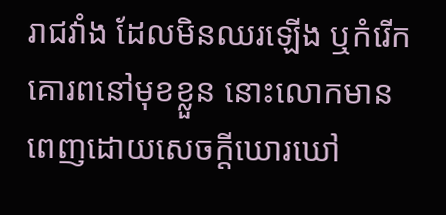រាជវាំង ដែលមិនឈរឡើង ឬកំរើកគោរពនៅមុខខ្លួន នោះលោកមានពេញដោយសេចក្ដីឃោរឃៅ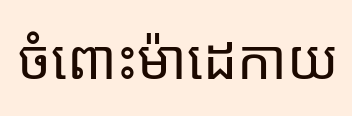ចំពោះម៉ាដេកាយ